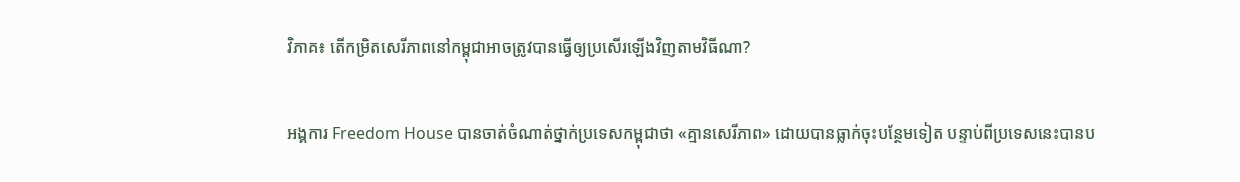វិភាគ៖ តើកម្រិតសេរីភាពនៅកម្ពុជាអាចត្រូវបានធ្វើឲ្យប្រសើរឡើងវិញតាមវិធីណា?

អង្គការ Freedom House បានចាត់ចំណាត់ថ្នាក់ប្រទេសកម្ពុជាថា «គ្មានសេរីភាព» ដោយបានធ្លាក់ចុះបន្ថែមទៀត បន្ទាប់ពីប្រទេសនេះបានប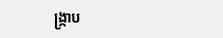ង្ក្រាប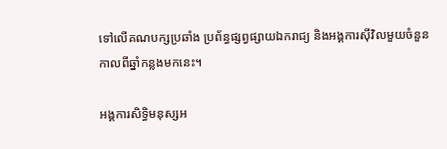ទៅលើគណបក្សប្រឆាំង ប្រព័ន្ធផ្សព្វផ្សាយឯករាជ្យ និងអង្គការស៊ីវិលមួយចំនួន កាលពីឆ្នាំកន្លងមកនេះ។

អង្គការសិទ្ធិមនុស្សអ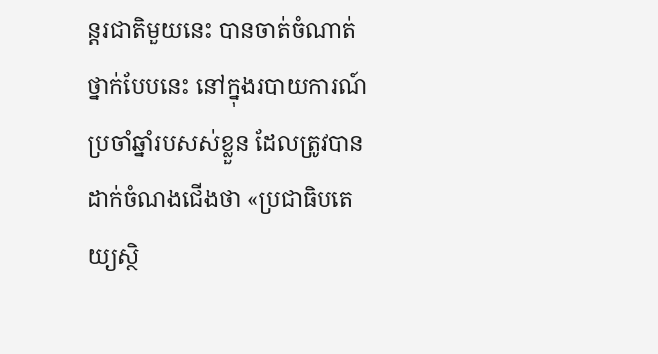ន្តរជាតិមួយនេះ បានចាត់ចំណាត់ថ្នាក់បែបនេះ នៅក្នុងរបាយការណ៍ប្រចាំឆ្នាំរបសស់ខ្លួន ដែលត្រូវបានដាក់ចំណងជើងថា «ប្រជាធិបតេយ្យស្ថិ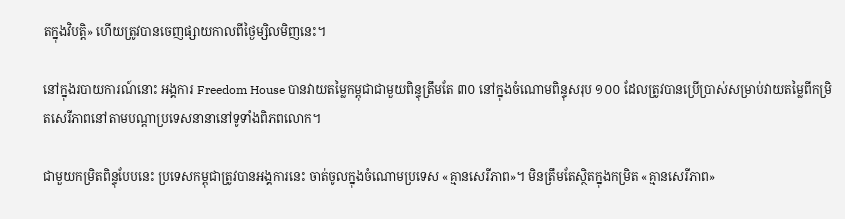តក្នុងវិបត្តិ» ហើយត្រូវបានចេញផ្សាយកាលពីថ្ងៃម្សិលមិញនេះ។

នៅក្នុងរបាយការណ៍នោះ អង្គការ Freedom House បានវាយតម្លៃកម្ពុជាជាមួយពិន្ទុត្រឹមតែ ៣០ នៅក្នុងចំណោមពិន្ទុសរុប ១០០ ដែលត្រូវបានប្រើប្រាស់សម្រាប់វាយតម្លៃពីកម្រិតសេរីភាពនៅតាមបណ្ដាប្រទេសនានានៅទូទាំងពិភពលោក។

ជាមួយកម្រិតពិន្ទុបែបនេះ ប្រទេសកម្ពុជាត្រូវបានអង្គការនេះ ចាត់ចូលក្នុងចំណោមប្រទេស «គ្មានសេរីភាព»។ មិនត្រឹមតែស្ថិតក្នុងកម្រិត «គ្មានសេរីភាព»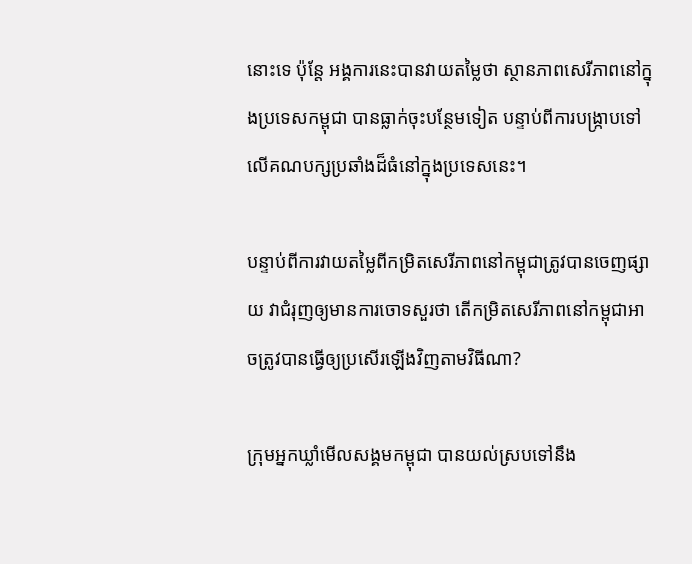នោះទេ ប៉ុន្តែ អង្គការនេះបានវាយតម្លៃថា ស្ថានភាពសេរីភាពនៅក្នុងប្រទេសកម្ពុជា បានធ្លាក់ចុះបន្ថែមទៀត បន្ទាប់ពីការបង្ក្រាបទៅលើគណបក្សប្រឆាំងដ៏ធំនៅក្នុងប្រទេសនេះ។

បន្ទាប់ពីការវាយតម្លៃពីកម្រិតសេរីភាពនៅកម្ពុជាត្រូវបានចេញផ្សាយ វាជំរុញឲ្យមានការចោទសួរថា តើកម្រិតសេរីភាពនៅកម្ពុជាអាចត្រូវបានធ្វើឲ្យប្រសើរឡើងវិញតាមវិធីណា?

ក្រុមអ្នកឃ្លាំមើលសង្គមកម្ពុជា បានយល់ស្របទៅនឹង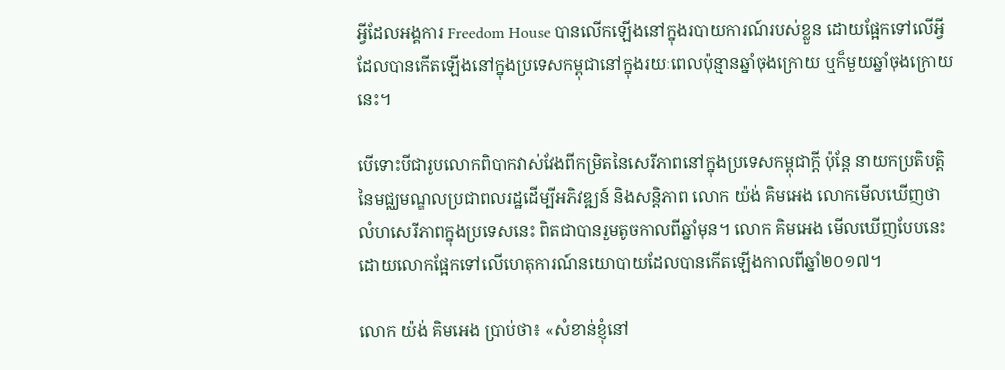អ្វីដែលអង្គការ Freedom House បានលើកឡើងនៅក្នុងរបាយការណ៍របស់ខ្លួន ដោយផ្អែកទៅលើអ្វីដែលបានកើតឡើងនៅក្នុងប្រទេសកម្ពុជានៅក្នុងរយៈពេលប៉ុន្មានឆ្នាំចុងក្រោយ ឬក៏មួយឆ្នាំចុងក្រោយនេះ។

បើទោះបីជារូបលោកពិបាកវាស់វែងពីកម្រិតនៃសេរីភាពនៅក្នុងប្រទេសកម្ពុជាក្ដី ប៉ុន្តែ នាយកប្រតិបត្តិនៃមជ្ឈមណ្ឌលប្រជាពលរដ្ឋដើម្បីអភិវឌ្ឍន៍ និងសន្តិភាព លោក យ៉ង់ គិមអេង លោកមើលឃើញថា លំហសេរីភាពក្នុងប្រទេសនេះ ពិតជាបានរួមតូចកាលពីឆ្នាំមុន។ លោក គិមអេង មើលឃើញបែបនេះ ដោយលោកផ្អែកទៅលើហេតុការណ៍នយោបាយដែលបានកើតឡើងកាលពីឆ្នាំ២០១៧។

លោក យ៉ង់ គិមអេង ប្រាប់ថា៖ «សំខាន់ខ្ញុំនៅ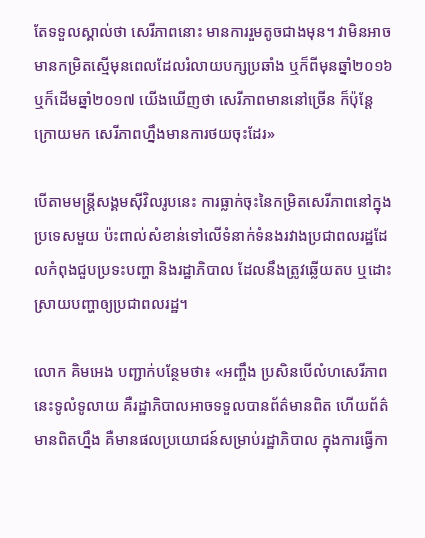តែទទួលស្គាល់ថា សេរីភាពនោះ មានការរួមតូចជាងមុន។ វាមិនអាចមានកម្រិតស្មើមុនពេលដែលរំលាយបក្សប្រឆាំង ឬក៏ពីមុនឆ្នាំ២០១៦ ឬក៏ដើមឆ្នាំ២០១៧ យើងឃើញថា សេរីភាពមាននៅច្រើន ក៏ប៉ុន្តែ ក្រោយមក សេរីភាពហ្នឹងមានការថយចុះដែរ»

បើតាមមន្ត្រីសង្គមស៊ីវិលរូបនេះ ការធ្លាក់ចុះនៃកម្រិតសេរីភាពនៅក្នុងប្រទេសមួយ ប៉ះពាល់សំខាន់ទៅលើទំនាក់ទំនងរវាងប្រជាពលរដ្ឋដែលកំពុងជួបប្រទះបញ្ហា និងរដ្ឋាភិបាល ដែលនឹងត្រូវឆ្លើយតប ឬដោះស្រាយបញ្ហាឲ្យប្រជាពលរដ្ឋ។

លោក គិមអេង បញ្ជាក់បន្ថែមថា៖ «អញ្ចឹង ប្រសិនបើលំហសេរីភាពនេះទូលំទូលាយ គឺរដ្ឋាភិបាលអាចទទួលបានព័ត៌មានពិត ហើយព័ត៌មានពិតហ្នឹង គឺមានផលប្រយោជន៍សម្រាប់រដ្ឋាភិបាល ក្នុងការធ្វើកា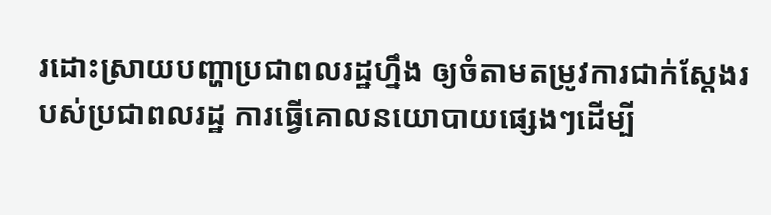រដោះស្រាយបញ្ហាប្រជាពលរដ្ឋហ្នឹង ឲ្យចំតាមតម្រូវការជាក់ស្ដែងរបស់ប្រជាពលរដ្ឋ ការធ្វើគោលនយោបាយផ្សេងៗដើម្បី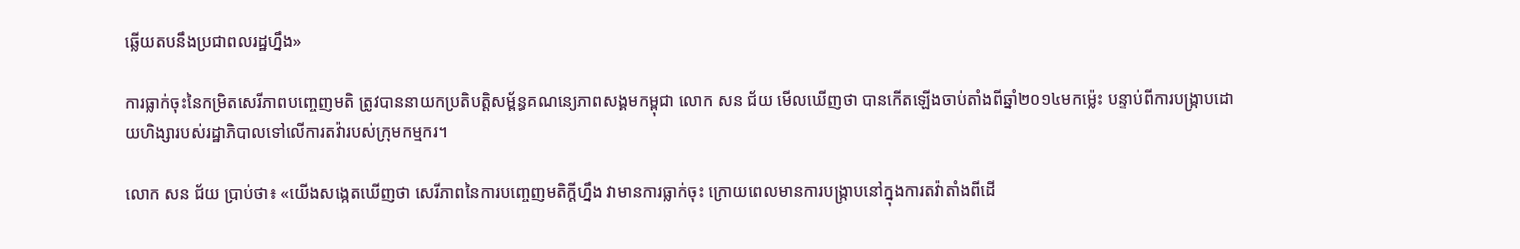ឆ្លើយតបនឹងប្រជាពលរដ្ឋហ្នឹង»

ការធ្លាក់ចុះនៃកម្រិតសេរីភាពបញ្ចេញមតិ ត្រូវបាននាយកប្រតិបត្តិសម្ព័ន្ធគណនេ្យភាពសង្គមកម្ពុជា លោក សន ជ័យ មើលឃើញថា បានកើតឡើងចាប់តាំងពីឆ្នាំ២០១៤មកម៉្លេះ បន្ទាប់ពីការបង្ក្រាបដោយហិង្សារបស់រដ្ឋាភិបាលទៅលើការតវ៉ារបស់ក្រុមកម្មករ។

លោក សន ជ័យ ប្រាប់ថា៖ «យើងសង្កេតឃើញថា សេរីភាពនៃការបញ្ចេញមតិក្ដីហ្នឹង វាមានការធ្លាក់ចុះ ក្រោយពេលមានការបង្ក្រាបនៅក្នុងការតវ៉ាតាំងពីដើ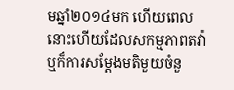មឆ្នាំ២០១៤មក ហើយពេលនោះហើយដែលសកម្មភាពតវ៉ា ឬក៏ការសម្ដែងមតិមួយចំនួ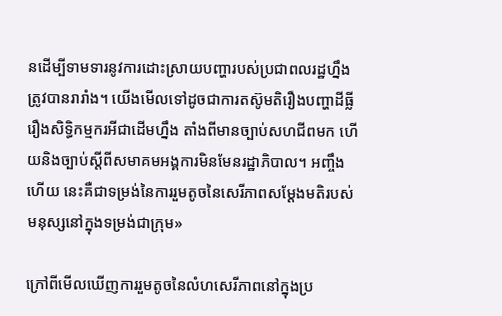នដើម្បីទាមទារនូវការដោះស្រាយបញ្ហារបស់ប្រជាពលរដ្ឋហ្នឹង ត្រូវបានរារាំង។ យើងមើលទៅដូចជាការតស៊ូមតិរឿងបញ្ហាដីធ្លី រឿងសិទ្ធិកម្មករអីជាដើមហ្នឹង តាំងពីមានច្បាប់សហជីពមក ហើយនិងច្បាប់ស្ដីពីសមាគមអង្គការមិនមែនរដ្ឋាភិបាល។ អញ្ចឹងហើយ នេះគឺជាទម្រង់នៃការរួមតូចនៃសេរីភាពសម្ដែងមតិរបស់មនុស្សនៅក្នុងទម្រង់ជាក្រុម»

ក្រៅពីមើលឃើញការរួមតូចនៃលំហសេរីភាពនៅក្នុងប្រ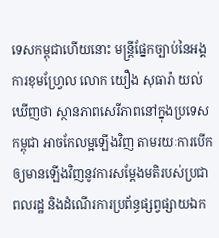ទេសកម្ពុជាហើយនោះ មន្ត្រីផ្នែកច្បាប់នៃអង្គការខុមហ្វ្រែល លោក យឿង សុធារ៉ា យល់ឃើញថា ស្ថានភាពសេរីភាពនៅក្នុងប្រទេសកម្ពុជា អាចកែលម្អឡើងវិញ តាមរយៈការបើកឲ្យមានឡើងវិញនូវការសម្ដែងមតិរបស់ប្រជាពលរដ្ឋ និងដំណើរការប្រព័ន្ធផ្សព្វផ្សាយឯក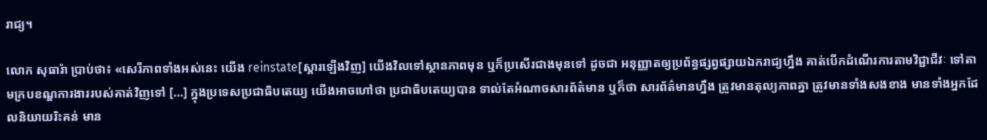រាជ្យ។

លោក សុធារ៉ា ប្រាប់ថា៖ «សេរីភាពទាំងអស់នេះ យើង reinstate[ស្ដារឡើងវិញ] យើងវិលទៅស្ថានភាពមុន ឬក៏ប្រសើរជាងមុនទៅ ដូចជា អនុញ្ញាតឲ្យប្រព័ន្ធផ្សព្វផ្សាយឯករាជ្យហ្នឹង គាត់បើកដំណើរការតាមវិជ្ជាជីវៈ ទៅតាមក្របខណ្ឌការងាររបស់គាត់វិញទៅ […] ក្នុងប្រទេសប្រជាធិបតេយ្យ យើងអាចហៅថា ប្រជាធិបតេយ្យបាន ទាល់តែអំណាចសារព័ត៌មាន ឬក៏ថា សារព័ត៌មានហ្នឹង ត្រូវមានតុល្យភាពគ្នា ត្រូវមានទាំងសងខាង មានទាំងអ្នកដែលនិយាយរិះគន់ មាន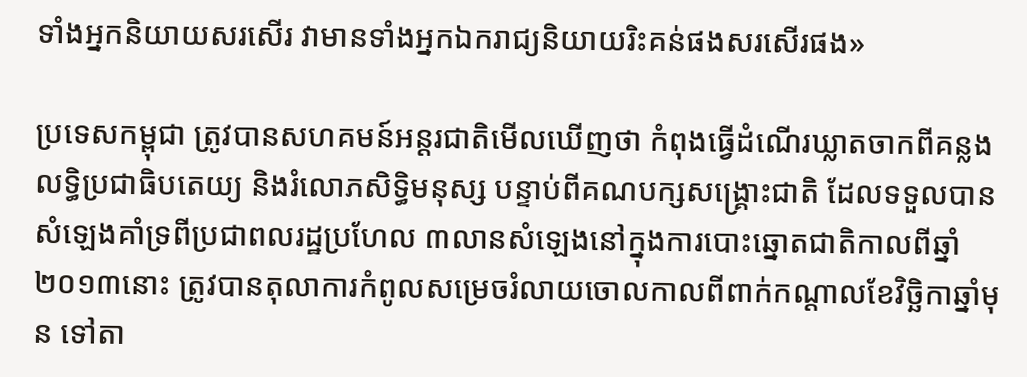ទាំងអ្នកនិយាយសរសើរ វាមានទាំងអ្នកឯករាជ្យនិយាយរិះគន់ផងសរសើរផង»

ប្រទេសកម្ពុជា ត្រូវបានសហគមន៍អន្តរជាតិមើលឃើញថា កំពុងធ្វើដំណើរឃ្លាតចាកពីគន្លងលទ្ធិប្រជាធិបតេយ្យ និងរំលោភសិទ្ធិមនុស្ស បន្ទាប់ពីគណបក្សសង្គ្រោះជាតិ ដែលទទួលបានសំឡេងគាំទ្រពីប្រជាពលរដ្ឋប្រហែល ៣លានសំឡេងនៅក្នុងការបោះឆ្នោតជាតិកាលពីឆ្នាំ២០១៣នោះ ត្រូវបានតុលាការកំពូលសម្រេចរំលាយចោលកាលពីពាក់កណ្ដាលខែវិច្ឆិកាឆ្នាំមុន ទៅតា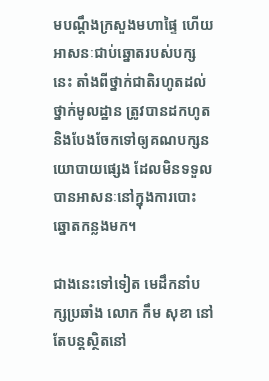មបណ្ដឹងក្រសួងមហាផ្ទៃ ហើយអាសនៈជាប់ឆ្នោតរបស់បក្សនេះ តាំងពីថ្នាក់ជាតិរហូតដល់ថ្នាក់មូលដ្ឋាន ត្រូវបានដកហូត និងបែងចែកទៅឲ្យគណបក្សនយោបាយផ្សេង ដែលមិនទទួលបានអាសនៈនៅក្នុងការបោះឆ្នោតកន្លងមក។

ជាងនេះទៅទៀត មេដឹកនាំបក្សប្រឆាំង លោក កឹម សុខា នៅតែបន្តស្ថិតនៅ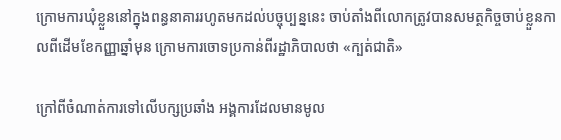ក្រោមការឃុំខ្លួននៅក្នុងពន្ធនាគាររហូតមកដល់បច្ចុប្បន្ននេះ ចាប់តាំងពីលោកត្រូវបានសមត្ថកិច្ចចាប់ខ្លួនកាលពីដើមខែកញ្ញាឆ្នាំមុន ក្រោមការចោទប្រកាន់ពីរដ្ឋាភិបាលថា «ក្បត់ជាតិ»

ក្រៅពីចំណាត់ការទៅលើបក្សប្រឆាំង អង្គការដែលមានមូល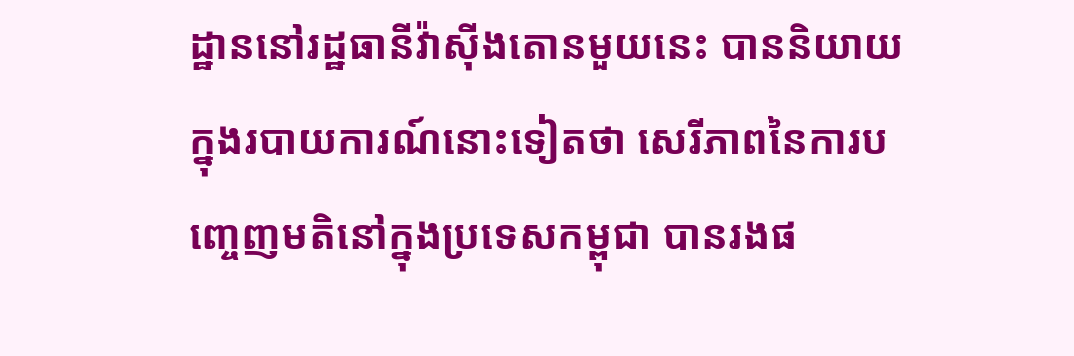ដ្ឋាននៅរដ្ឋធានីវ៉ាស៊ីងតោនមួយនេះ បាននិយាយក្នុងរបាយការណ៍នោះទៀតថា សេរីភាពនៃការបញ្ចេញមតិនៅក្នុងប្រទេសកម្ពុជា បានរងផ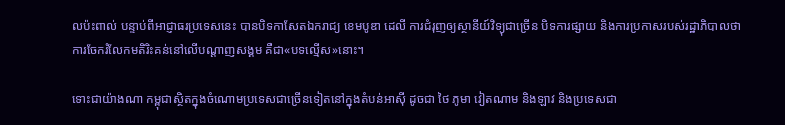លប៉ះពាល់ បន្ទាប់ពីអាជ្ញាធរប្រទេសនេះ បានបិទកាសែតឯករាជ្យ ខេមបូឌា ដេលី ការជំរុញឲ្យស្ថានីយ៍វិទ្យុជាច្រើន បិទការផ្សាយ និងការប្រកាសរបស់រដ្ឋាភិបាលថា ការចែករំលែកមតិរិះគន់នៅលើបណ្ដាញសង្គម គឺជា«បទល្មើស»នោះ។

ទោះជាយ៉ាងណា កម្ពុជាស្ថិតក្នុងចំណោមប្រទេសជាច្រើនទៀតនៅក្នុងតំបន់អាស៊ី ដូចជា ថៃ ភូមា វៀតណាម និងឡាវ និងប្រទេសជា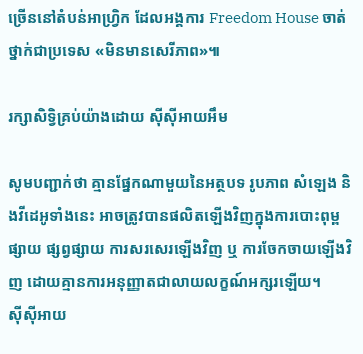ច្រើននៅតំបន់អាហ្វ្រិក ដែលអង្គការ Freedom House ចាត់ថ្នាក់ជាប្រទេស «មិនមានសេរីភាព»៕

រក្សាសិទ្វិគ្រប់យ៉ាងដោយ ស៊ីស៊ីអាយអឹម

សូមបញ្ជាក់ថា គ្មានផ្នែកណាមួយនៃអត្ថបទ រូបភាព សំឡេង និងវីដេអូទាំងនេះ អាចត្រូវបានផលិតឡើងវិញក្នុងការបោះពុម្ពផ្សាយ ផ្សព្វផ្សាយ ការសរសេរឡើងវិញ ឬ ការចែកចាយឡើងវិញ ដោយគ្មានការអនុញ្ញាតជាលាយលក្ខណ៍អក្សរឡើយ។
ស៊ីស៊ីអាយ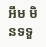អឹម មិនទទួ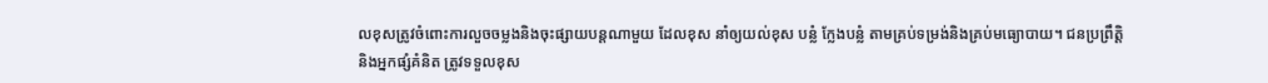លខុសត្រូវចំពោះការលួចចម្លងនិងចុះផ្សាយបន្តណាមួយ ដែលខុស នាំឲ្យយល់ខុស បន្លំ ក្លែងបន្លំ តាមគ្រប់ទម្រង់និងគ្រប់មធ្យោបាយ។ ជនប្រព្រឹត្តិ និងអ្នកផ្សំគំនិត ត្រូវទទួលខុស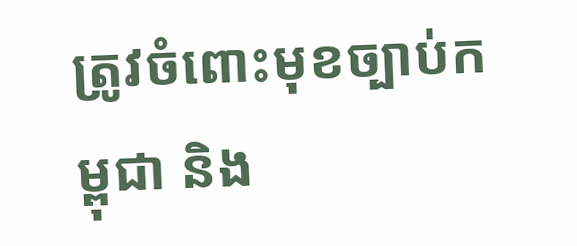ត្រូវចំពោះមុខច្បាប់កម្ពុជា និង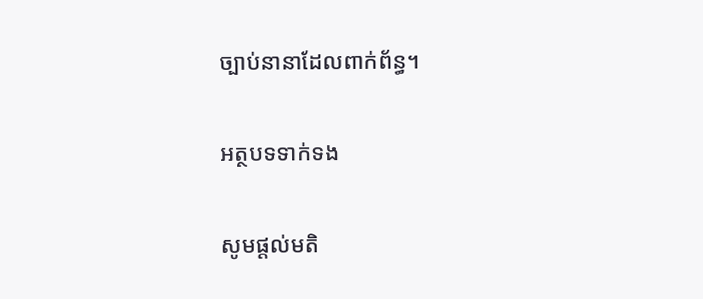ច្បាប់នានាដែលពាក់ព័ន្ធ។

អត្ថបទទាក់ទង

សូមផ្ដល់មតិ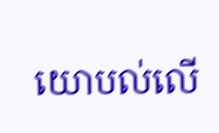យោបល់លើ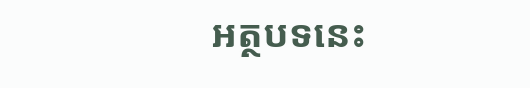អត្ថបទនេះ